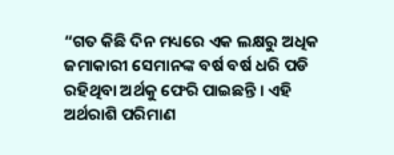“ଗତ କିଛି ଦିନ ମଧ୍ୟରେ ଏକ ଲକ୍ଷରୁ ଅଧିକ ଜମାକାରୀ ସେମାନଙ୍କ ବର୍ଷ ବର୍ଷ ଧରି ପଡି ରହିଥିବା ଅର୍ଥକୁ ଫେରି ପାଇଛନ୍ତି । ଏହି ଅର୍ଥରାଶି ପରିମାଣ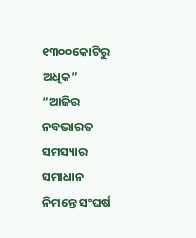୧୩୦୦କୋଟିରୁ ଅଧିକ”
“ଆଜିର ନବଭାରତ ସମସ୍ୟାର ସମାଧାନ ନିମନ୍ତେ ସଂଘର୍ଷ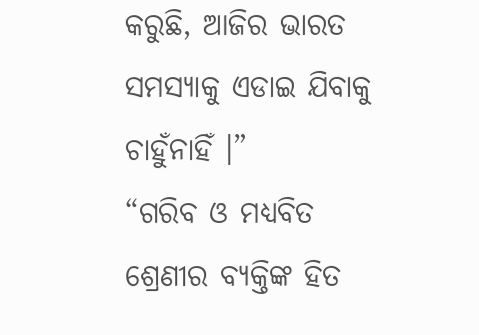କରୁଛି, ଆଜିର ଭାରତ ସମସ୍ୟାକୁ ଏଡାଇ ଯିବାକୁ ଚାହୁଁନାହିଁ ।”
“ଗରିବ ଓ ମଧ୍ୟବିତ ଶ୍ରେଣୀର ବ୍ୟକ୍ତିଙ୍କ ହିତ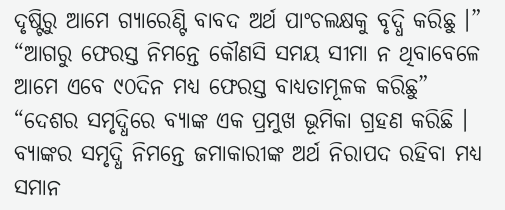ଦୃଷ୍ଟିରୁ ଆମେ ଗ୍ୟାରେଣ୍ଟି ବାବଦ ଅର୍ଥ ପାଂଚଲକ୍ଷକୁ ବୃଦ୍ଧି କରିଛୁ ।”
“ଆଗରୁ ଫେରସ୍ତ ନିମନ୍ତେ କୌଣସି ସମୟ ସୀମା ନ ଥିବାବେଳେ ଆମେ ଏବେ ୯୦ଦିନ ମଧ୍ୟ ଫେରସ୍ତ ବାଧ୍ୟତାମୂଳକ କରିଛୁ”
“ଦେଶର ସମୃଦ୍ଧିରେ ବ୍ୟାଙ୍କ ଏକ ପ୍ରମୁଖ ଭୂମିକା ଗ୍ରହଣ କରିଛି । ବ୍ୟାଙ୍କର ସମୃଦ୍ଧି ନିମନ୍ତେ ଜମାକାରୀଙ୍କ ଅର୍ଥ ନିରାପଦ ରହିବା ମଧ୍ୟ ସମାନ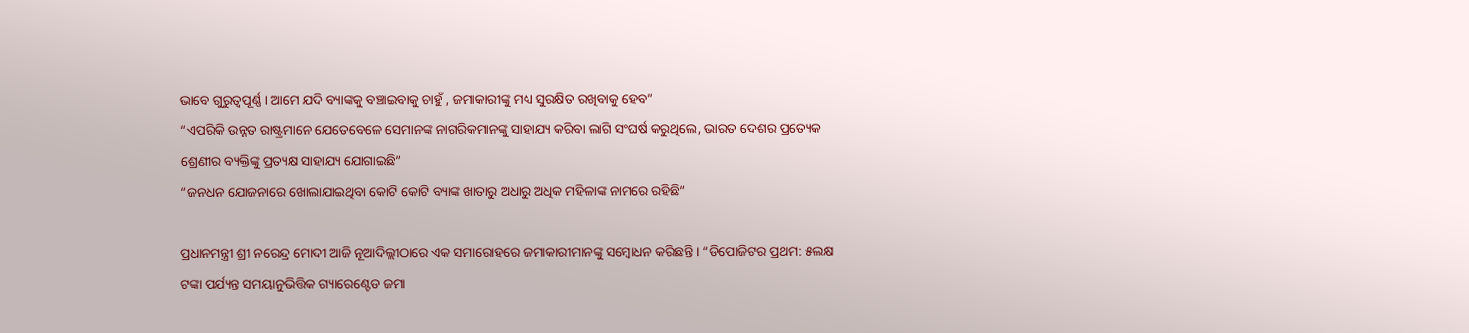ଭାବେ ଗୁରୁତ୍ୱପୂର୍ଣ୍ଣ । ଆମେ ଯଦି ବ୍ୟାଙ୍କକୁ ବଞ୍ଚାଇବାକୁ ଚାହୁଁ , ଜମାକାରୀଙ୍କୁ ମଧ୍ୟ ସୁରକ୍ଷିତ ରଖିବାକୁ ହେବ”
“ଏପରିକି ଉନ୍ନତ ରାଷ୍ଟ୍ରମାନେ ଯେତେବେଳେ ସେମାନଙ୍କ ନାଗରିକମାନଙ୍କୁ ସାହାଯ୍ୟ କରିବା ଲାଗି ସଂଘର୍ଷ କରୁଥିଲେ, ଭାରତ ଦେଶର ପ୍ରତ୍ୟେକ ଶ୍ରେଣୀର ବ୍ୟକ୍ତିଙ୍କୁ ପ୍ରତ୍ୟକ୍ଷ ସାହାଯ୍ୟ ଯୋଗାଇଛି”
“ଜନଧନ ଯୋଜନାରେ ଖୋଲାଯାଇଥିବା କୋଟି କୋଟି ବ୍ୟାଙ୍କ ଖାତାରୁ ଅଧାରୁ ଅଧିକ ମହିଳାଙ୍କ ନାମରେ ରହିଛି”

ପ୍ରଧାନମନ୍ତ୍ରୀ ଶ୍ରୀ ନରେନ୍ଦ୍ର ମୋଦୀ ଆଜି ନୂଆଦିଲ୍ଲୀଠାରେ ଏକ ସମାରୋହରେ ଜମାକାରୀମାନଙ୍କୁ ସମ୍ବୋଧନ କରିଛନ୍ତି । “ଡିପୋଜିଟର ପ୍ରଥମ: ୫ଲକ୍ଷ ଟଙ୍କା ପର୍ଯ୍ୟନ୍ତ ସମୟାନୁଭିତ୍ତିକ ଗ୍ୟାରେଣ୍ଟେଡ ଜମା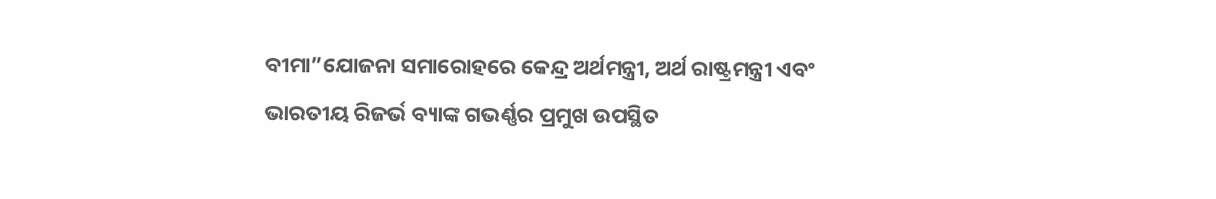ବୀମା”ଯୋଜନା ସମାରୋହରେ କେନ୍ଦ୍ର ଅର୍ଥମନ୍ତ୍ରୀ, ଅର୍ଥ ରାଷ୍ଟ୍ରମନ୍ତ୍ରୀ ଏବଂ ଭାରତୀୟ ରିଜର୍ଭ ବ୍ୟାଙ୍କ ଗଭର୍ଣ୍ଣର ପ୍ରମୁଖ ଉପସ୍ଥିତ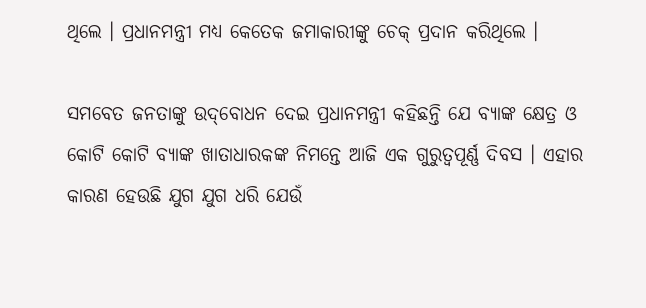ଥିଲେ । ପ୍ରଧାନମନ୍ତ୍ରୀ ମଧ୍ୟ କେତେକ ଜମାକାରୀଙ୍କୁ ଚେକ୍ ପ୍ରଦାନ କରିଥିଲେ ।

ସମବେତ ଜନତାଙ୍କୁ ଉଦ୍‌ବୋଧନ ଦେଇ ପ୍ରଧାନମନ୍ତ୍ରୀ କହିଛନ୍ତି ଯେ ବ୍ୟାଙ୍କ କ୍ଷେତ୍ର ଓ କୋଟି କୋଟି ବ୍ୟାଙ୍କ ଖାତାଧାରକଙ୍କ ନିମନ୍ତେ ଆଜି ଏକ ଗୁରୁତ୍ୱପୂର୍ଣ୍ଣ ଦିବସ । ଏହାର କାରଣ ହେଉଛି ଯୁଗ ଯୁଗ ଧରି ଯେଉଁ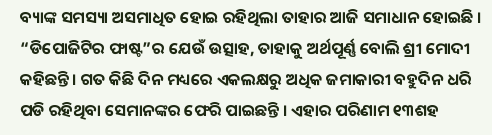ବ୍ୟାଙ୍କ ସମସ୍ୟା ଅସମାଧିତ ହୋଇ ରହିଥିଲା ତାହାର ଆଜି ସମାଧାନ ହୋଇଛି । “ଡିପୋଜିଟିର ଫାଷ୍ଟ”ର ଯେଉଁ ଉତ୍ସାହ, ତାହାକୁ ଅର୍ଥପୂର୍ଣ୍ଣ ବୋଲି ଶ୍ରୀ ମୋଦୀ କହିଛନ୍ତି । ଗତ କିଛି ଦିନ ମଧ୍ୟରେ ଏକଲକ୍ଷରୁ ଅଧିକ ଜମାକାରୀ ବହୁଦିନ ଧରି ପଡି ରହିଥିବା ସେମାନଙ୍କର ଫେରି ପାଇଛନ୍ତି । ଏହାର ପରିଣାମ ୧୩ଶହ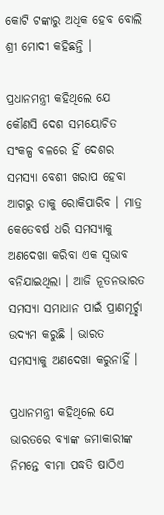କୋଟି ଟଙ୍କାରୁ ଅଧିକ ହେବ ବୋଲି ଶ୍ରୀ ମୋଦୀ କହିଛନ୍ତି ।

ପ୍ରଧାନମନ୍ତ୍ରୀ କହିଥିଲେ ଯେ କୌଣସି ଦେଶ ସମୟୋଚିତ ସଂକଳ୍ପ ବଳରେ ହିଁ ଦେଶର ସମସ୍ୟା ବେଶୀ ଖରାପ ହେବା ଆଗରୁ ତାକୁ ରୋକିପାରିବ । ମାତ୍ର କେତେବର୍ଷ ଧରି ସମସ୍ୟାକୁ ଅଣଦେଖା କରିବା ଏକ ସ୍ୱଭାବ ବନିଯାଇଥିଲା । ଆଜି ନୂତନଭାରତ ସମସ୍ୟା ସମାଧାନ ପାଇଁ ପ୍ରାଣମୂର୍ଚ୍ଛା ଉଦ୍ୟମ କରୁଛି । ଭାରତ ସମସ୍ୟାକୁ ଅଣଦେଖା କରୁନାହିଁ ।

ପ୍ରଧାନମନ୍ତ୍ରୀ କହିଥିଲେ ଯେ ଭାରତରେ ବ୍ୟାଙ୍କ ଜମାକାରୀଙ୍କ ନିମନ୍ତେ ବୀମା ପଦ୍ଧତି ଷାଠିଏ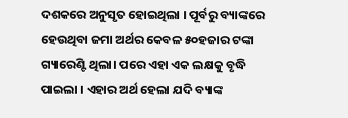ଦଶକରେ ଅନୁସୃତ ହୋଇଥିଲା । ପୂର୍ବରୁ ବ୍ୟାଙ୍କରେ ହେଉଥିବା ଜମା ଅର୍ଥର କେବଳ ୫୦ହଜାର ଟଙ୍କା ଗ୍ୟାରେଣ୍ଟି ଥିଲା। ପରେ ଏହା ଏକ ଲକ୍ଷକୁ ବୃଦ୍ଧି ପାଇଲା । ଏହାର ଅର୍ଥ ହେଲା ଯଦି ବ୍ୟାଙ୍କ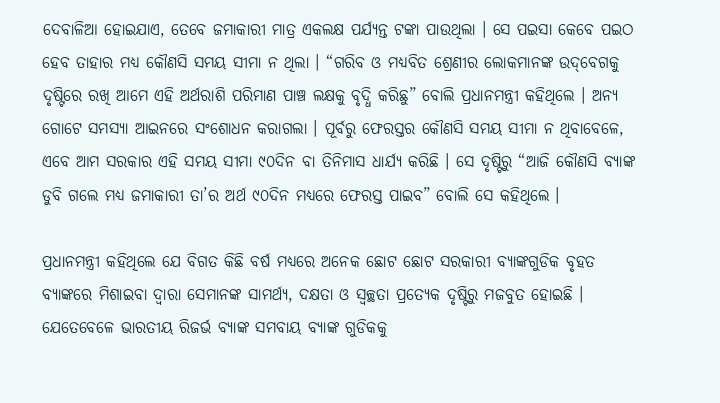ଦେବାଳିଆ ହୋଇଯାଏ, ତେବେ ଜମାକାରୀ ମାତ୍ର ଏକଲକ୍ଷ ପର୍ଯ୍ୟନ୍ତ ଟଙ୍କା ପାଉଥିଲା । ସେ ପଇସା କେବେ ପଇଠ ହେବ ତାହାର ମଧ୍ୟ କୌଣସି ସମୟ ସୀମା ନ ଥିଲା । “ଗରିବ ଓ ମଧ୍ୟବିତ ଶ୍ରେଣୀର ଲୋକମାନଙ୍କ ଉଦ୍‌ବେଗକୁ ଦୃଷ୍ଟିରେ ରଖି ଆମେ ଏହି ଅର୍ଥରାଶି ପରିମାଣ ପାଞ୍ଚ ଲକ୍ଷକୁ ବୃଦ୍ଧି କରିଛୁ” ବୋଲି ପ୍ରଧାନମନ୍ତ୍ରୀ କହିଥିଲେ । ଅନ୍ୟ ଗୋଟେ ସମସ୍ୟା ଆଇନରେ ସଂଶୋଧନ କରାଗଲା । ପୂର୍ବରୁ ଫେରସ୍ତର କୌଣସି ସମୟ ସୀମା ନ ଥିବାବେଳେ, ଏବେ ଆମ ସରକାର ଏହି ସମୟ ସୀମା ୯୦ଦିନ ବା ତିନିମାସ ଧାର୍ଯ୍ୟ କରିଛି । ସେ ଦୃଷ୍ଟିରୁ “ଆଜି କୌଣସି ବ୍ୟାଙ୍କ ଡୁବି ଗଲେ ମଧ୍ୟ ଜମାକାରୀ ତା’ର ଅର୍ଥ ୯୦ଦିନ ମଧ୍ୟରେ ଫେରସ୍ତ ପାଇବ” ବୋଲି ସେ କହିଥିଲେ ।

ପ୍ରଧାନମନ୍ତ୍ରୀ କହିଥିଲେ ଯେ ବିଗତ କିଛି ବର୍ଷ ମଧ୍ୟରେ ଅନେକ ଛୋଟ ଛୋଟ ସରକାରୀ ବ୍ୟାଙ୍କଗୁଡିକ ବୃହତ ବ୍ୟାଙ୍କରେ ମିଶାଇବା ଦ୍ୱାରା ସେମାନଙ୍କ ସାମର୍ଥ୍ୟ, ଦକ୍ଷତା ଓ ସ୍ୱଚ୍ଛତା ପ୍ରତ୍ୟେକ ଦୃଷ୍ଟିରୁ ମଜବୁତ ହୋଇଛି । ଯେତେବେଳେ ଭାରତୀୟ ରିଜର୍ଭ ବ୍ୟାଙ୍କ ସମବାୟ ବ୍ୟାଙ୍କ ଗୁଡିକକୁ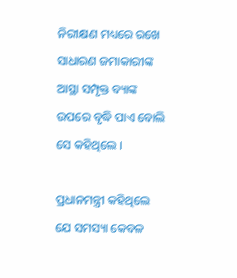ନିରୀକ୍ଷଣ ମଧ୍ୟରେ ରଖେ ସାଧାରଣ ଜମାକାରୀଙ୍କ ଆସ୍ଥା ସମ୍ପୃକ୍ତ ବ୍ୟାଙ୍କ ଉପରେ ବୃଦ୍ଧି ପାଏ ବୋଲି ସେ କହିଥିଲେ ।

ପ୍ରଧାନମନ୍ତ୍ରୀ କହିଥିଲେ ଯେ ସମସ୍ୟା କେବଳ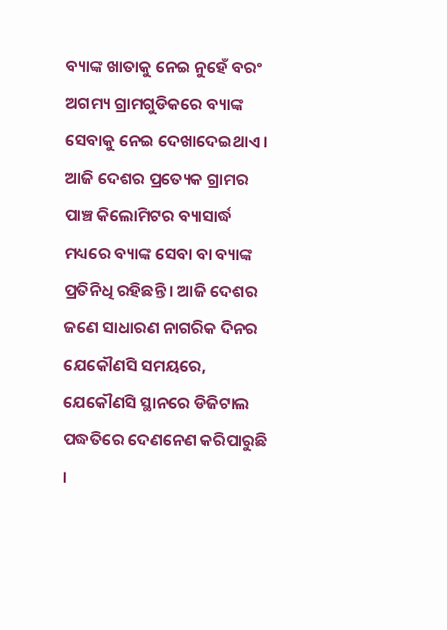ବ୍ୟାଙ୍କ ଖାତାକୁ ନେଇ ନୁହେଁ ବରଂ ଅଗମ୍ୟ ଗ୍ରାମଗୁଡିକରେ ବ୍ୟାଙ୍କ ସେବାକୁ ନେଇ ଦେଖାଦେଇଥାଏ । ଆଜି ଦେଶର ପ୍ରତ୍ୟେକ ଗ୍ରାମର ପାଞ୍ଚ କିଲୋମିଟର ବ୍ୟାସାର୍ଦ୍ଧ ମଧ୍ୟରେ ବ୍ୟାଙ୍କ ସେବା ବା ବ୍ୟାଙ୍କ ପ୍ରତିନିଧି ରହିଛନ୍ତି । ଆଜି ଦେଶର ଜଣେ ସାଧାରଣ ନାଗରିକ ଦିନର ଯେକୌଣସି ସମୟରେ, ଯେକୌଣସି ସ୍ଥାନରେ ଡିଜିଟାଲ ପଦ୍ଧତିରେ ଦେଣନେଣ କରିପାରୁଛି ।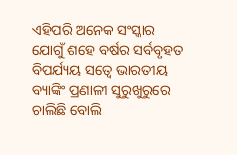ଏହିପରି ଅନେକ ସଂସ୍କାର ଯୋଗୁଁ ଶହେ ବର୍ଷର ସର୍ବବୃହତ ବିପର୍ଯ୍ୟୟ ସତ୍ୱେ ଭାରତୀୟ ବ୍ୟାଙ୍କିଂ ପ୍ରଣାଳୀ ସୁରୁଖୁରୁରେ ଚାଲିଛି ବୋଲି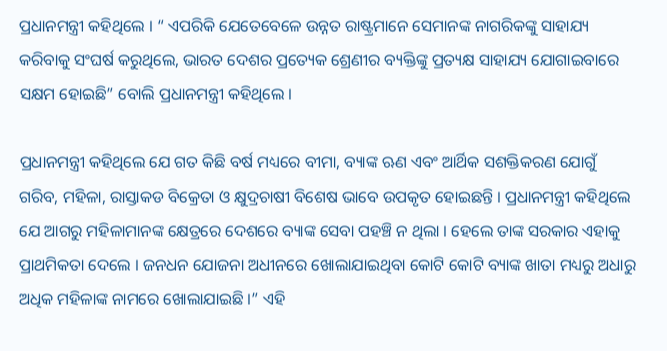ପ୍ରଧାନମନ୍ତ୍ରୀ କହିଥିଲେ । “ ଏପରିକି ଯେତେବେଳେ ଉନ୍ନତ ରାଷ୍ଟ୍ରମାନେ ସେମାନଙ୍କ ନାଗରିକଙ୍କୁ ସାହାଯ୍ୟ କରିବାକୁ ସଂଘର୍ଷ କରୁଥିଲେ, ଭାରତ ଦେଶର ପ୍ରତ୍ୟେକ ଶ୍ରେଣୀର ବ୍ୟକ୍ତିଙ୍କୁ ପ୍ରତ୍ୟକ୍ଷ ସାହାଯ୍ୟ ଯୋଗାଇବାରେ ସକ୍ଷମ ହୋଇଛି” ବୋଲି ପ୍ରଧାନମନ୍ତ୍ରୀ କହିଥିଲେ ।

ପ୍ରଧାନମନ୍ତ୍ରୀ କହିଥିଲେ ଯେ ଗତ କିଛି ବର୍ଷ ମଧ୍ୟରେ ବୀମା, ବ୍ୟାଙ୍କ ଋଣ ଏବଂ ଆର୍ଥିକ ସଶକ୍ତିକରଣ ଯୋଗୁଁ ଗରିବ, ମହିଳା, ରାସ୍ତାକଡ ବିକ୍ରେତା ଓ କ୍ଷୁଦ୍ରଚାଷୀ ବିଶେଷ ଭାବେ ଉପକୃତ ହୋଇଛନ୍ତି । ପ୍ରଧାନମନ୍ତ୍ରୀ କହିଥିଲେ ଯେ ଆଗରୁ ମହିଳାମାନଙ୍କ କ୍ଷେତ୍ରରେ ଦେଶରେ ବ୍ୟାଙ୍କ ସେବା ପହଞ୍ଚି ନ ଥିଲା । ହେଲେ ତାଙ୍କ ସରକାର ଏହାକୁ ପ୍ରାଥମିକତା ଦେଲେ । ଜନଧନ ଯୋଜନା ଅଧୀନରେ ଖୋଲାଯାଇଥିବା କୋଟି କୋଟି ବ୍ୟାଙ୍କ ଖାତା ମଧ୍ୟରୁ ଅଧାରୁ ଅଧିକ ମହିଳାଙ୍କ ନାମରେ ଖୋଲାଯାଇଛି ।” ଏହି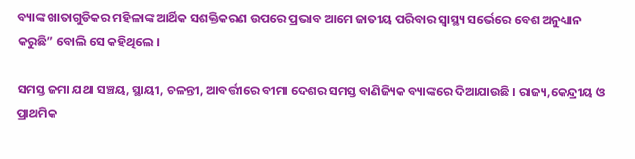ବ୍ୟାଙ୍କ ଖାତାଗୁଡିକର ମହିଳାଙ୍କ ଆର୍ଥିକ ସଶକ୍ତିକରଣ ଉପରେ ପ୍ରଭାବ ଆମେ ଜାତୀୟ ପରିବାର ସ୍ୱାସ୍ଥ୍ୟ ସର୍ଭେରେ ବେଶ ଅନୁଧ୍ୟାନ କରୁଛି” ବୋଲି ସେ କହିଥିଲେ ।

ସମସ୍ତ ଜମା ଯଥା ସଞ୍ଚୟ, ସ୍ଥାୟୀ, ଚଳନ୍ତୀ, ଆବର୍ତ୍ତୀରେ ବୀମା ଦେଶର ସମସ୍ତ ବାଣିଜ୍ୟିକ ବ୍ୟାଙ୍କରେ ଦିଆଯାଉଛି । ରାଜ୍ୟ,କେନ୍ଦ୍ରୀୟ ଓ ପ୍ରାଥମିକ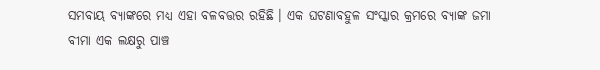ସମବାୟ ବ୍ୟାଙ୍କରେ ମଧ୍ୟ ଏହା ବଳବତ୍ତର ରହିଛି । ଏକ ଘଟଣାବହୁଳ ସଂସ୍କାର କ୍ରମରେ ବ୍ୟାଙ୍କ ଜମା ବୀମା ଏକ ଲକ୍ଷରୁ ପାଞ୍ଚ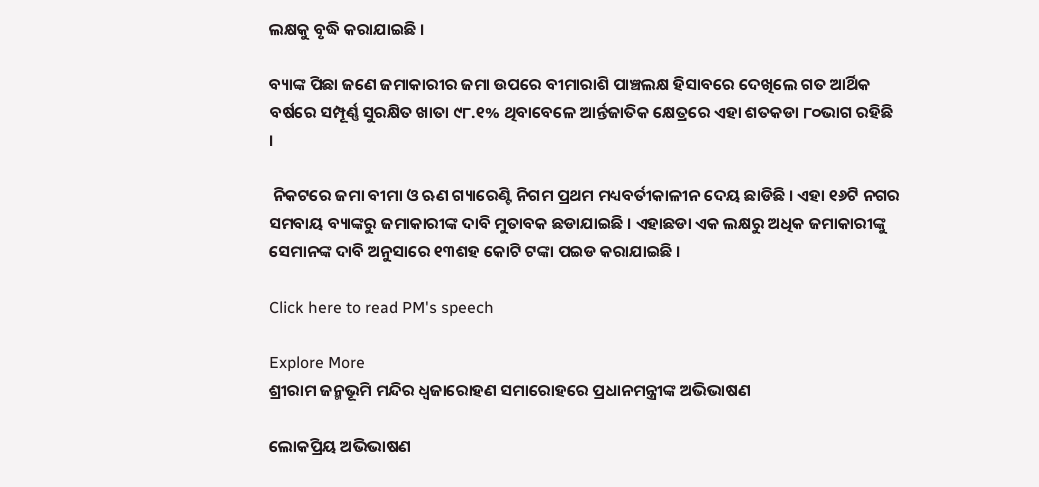ଲକ୍ଷକୁ ବୃଦ୍ଧି କରାଯାଇଛି ।

ବ୍ୟାଙ୍କ ପିଛା ଜଣେ ଜମାକାରୀର ଜମା ଉପରେ ବୀମାରାଶି ପାଞ୍ଚଲକ୍ଷ ହିସାବରେ ଦେଖିଲେ ଗତ ଆର୍ଥିକ ବର୍ଷରେ ସମ୍ପୂର୍ଣ୍ଣ ସୁରକ୍ଷିତ ଖାତା ୯୮.୧% ଥିବାବେଳେ ଆର୍ନ୍ତଜାତିକ କ୍ଷେତ୍ରରେ ଏହା ଶତକଡା ୮୦ଭାଗ ରହିଛି ।

 ନିକଟରେ ଜମା ବୀମା ଓ ଋଣ ଗ୍ୟାରେଣ୍ଟି ନିଗମ ପ୍ରଥମ ମଧ୍ୟବର୍ତୀକାଳୀନ ଦେୟ ଛାଡିଛି । ଏହା ୧୬ଟି ନଗର ସମବାୟ ବ୍ୟାଙ୍କରୁ ଜମାକାରୀଙ୍କ ଦାବି ମୁତାବକ ଛଡାଯାଇଛି । ଏହାଛଡା ଏକ ଲକ୍ଷରୁ ଅଧିକ ଜମାକାରୀଙ୍କୁ ସେମାନଙ୍କ ଦାବି ଅନୁସାରେ ୧୩ଶହ କୋଟି ଟଙ୍କା ପଇଡ କରାଯାଇଛି ।

Click here to read PM's speech

Explore More
ଶ୍ରୀରାମ ଜନ୍ମଭୂମି ମନ୍ଦିର ଧ୍ଵଜାରୋହଣ ସମାରୋହରେ ପ୍ରଧାନମନ୍ତ୍ରୀଙ୍କ ଅଭିଭାଷଣ

ଲୋକପ୍ରିୟ ଅଭିଭାଷଣ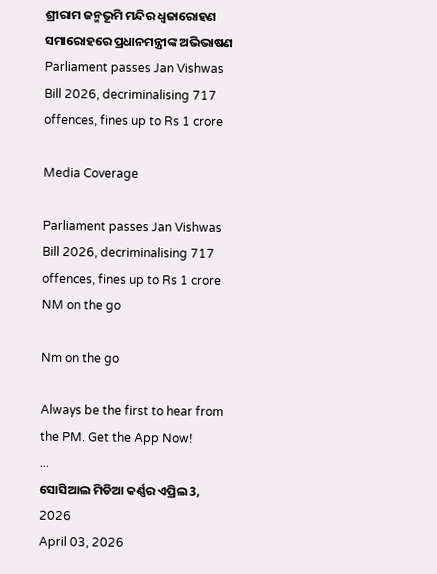ଶ୍ରୀରାମ ଜନ୍ମଭୂମି ମନ୍ଦିର ଧ୍ଵଜାରୋହଣ ସମାରୋହରେ ପ୍ରଧାନମନ୍ତ୍ରୀଙ୍କ ଅଭିଭାଷଣ
Parliament passes Jan Vishwas Bill 2026, decriminalising 717 offences, fines up to Rs 1 crore

Media Coverage

Parliament passes Jan Vishwas Bill 2026, decriminalising 717 offences, fines up to Rs 1 crore
NM on the go

Nm on the go

Always be the first to hear from the PM. Get the App Now!
...
ସୋସିଆଲ ମିଡିଆ କର୍ଣ୍ଣର ଏପ୍ରିଲ 3, 2026
April 03, 2026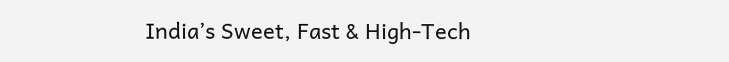India’s Sweet, Fast & High-Tech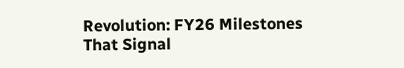Revolution: FY26 Milestones That Signal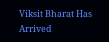Viksit Bharat Has Arrived